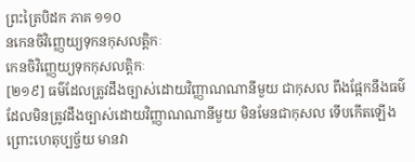ព្រះត្រៃបិដក ភាគ ១១០
នកេនចិវិញ្ញេយ្យទុកនកុសលត្តិកៈ
កេនចិវិញ្ញេយ្យទុកកុសលត្តិកៈ
[២១៩] ធម៌ដែលត្រូវដឹងច្បាស់ដោយវិញ្ញាណណានីមួយ ជាកុសល ពឹងផ្អែកនឹងធម៌ដែលមិនត្រូវដឹងច្បាស់ដោយវិញ្ញាណណានីមួយ មិនមែនជាកុសល ទើបកើតឡើង ព្រោះហេតុប្បច្ច័យ មានវា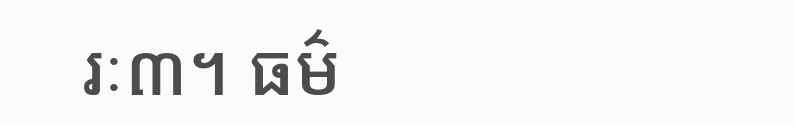រៈ៣។ ធម៌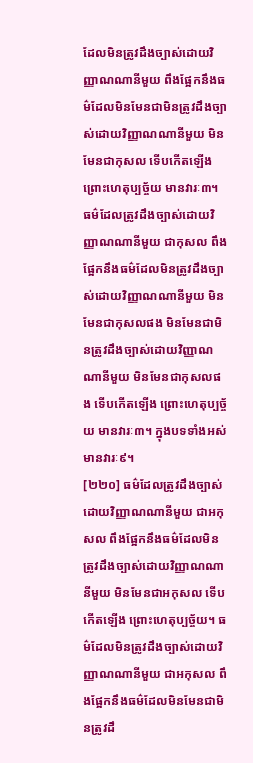ដែលមិនត្រូវដឹងច្បាស់ដោយវិញ្ញាណណានីមួយ ពឹងផ្អែកនឹងធម៌ដែលមិនមែនជាមិនត្រូវដឹងច្បាស់ដោយវិញ្ញាណណានីមួយ មិនមែនជាកុសល ទើបកើតឡើង ព្រោះហេតុប្បច្ច័យ មានវារៈ៣។ ធម៌ដែលត្រូវដឹងច្បាស់ដោយវិញ្ញាណណានីមួយ ជាកុសល ពឹងផ្អែកនឹងធម៌ដែលមិនត្រូវដឹងច្បាស់ដោយវិញ្ញាណណានីមួយ មិនមែនជាកុសលផង មិនមែនជាមិនត្រូវដឹងច្បាស់ដោយវិញ្ញាណណានីមួយ មិនមែនជាកុសលផង ទើបកើតឡើង ព្រោះហេតុប្បច្ច័យ មានវារៈ៣។ ក្នុងបទទាំងអស់ មានវារៈ៩។
[២២០] ធម៌ដែលត្រូវដឹងច្បាស់ដោយវិញ្ញាណណានីមួយ ជាអកុសល ពឹងផ្អែកនឹងធម៌ដែលមិនត្រូវដឹងច្បាស់ដោយវិញ្ញាណណានីមួយ មិនមែនជាអកុសល ទើបកើតឡើង ព្រោះហេតុប្បច្ច័យ។ ធម៌ដែលមិនត្រូវដឹងច្បាស់ដោយវិញ្ញាណណានីមួយ ជាអកុសល ពឹងផ្អែកនឹងធម៌ដែលមិនមែនជាមិនត្រូវដឹ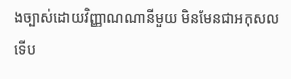ងច្បាស់ដោយវិញ្ញាណណានីមួយ មិនមែនជាអកុសល ទើប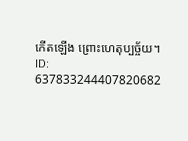កើតឡើង ព្រោះហេតុប្បច្ច័យ។
ID: 637833244407820682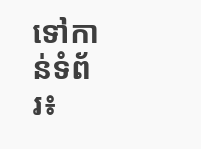ទៅកាន់ទំព័រ៖